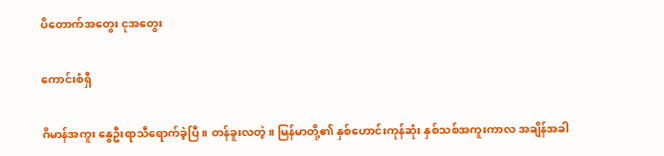ပိတောက်အတွေး ငုအတွေး

ကောင်းစံရှီ

ဂိမာန်အကူး နွေဦးရာသီရောက်ခဲ့ပြီ။ တန်ခူးလတဲ့။ မြန်မာတို့၏ နှစ်ဟောင်းကုန်ဆုံး နှစ်သစ်အကူးကာလ အချိန်အခါ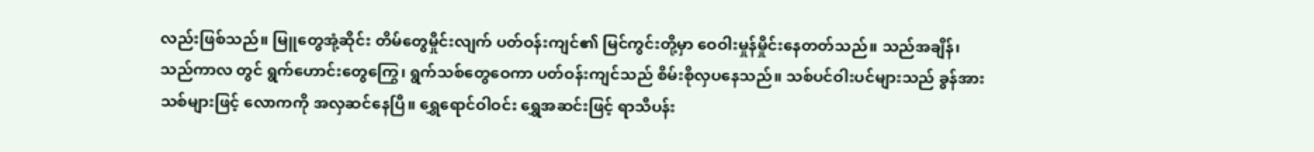လည်းဖြစ်သည်။ မြူတွေအုံ့ဆိုင်း တိမ်တွေမှိုင်းလျက် ပတ်ဝန်းကျင်၏ မြင်ကွင်းတို့မှာ ဝေဝါးမှုန်မှိုင်းနေတတ်သည်။ သည်အချိန်၊ သည်ကာလ တွင် ရွက်ဟောင်းတွေကြွေ၊ ရွက်သစ်တွေဝေကာ ပတ်ဝန်းကျင်သည် စိမ်းစိုလှပနေသည်။ သစ်ပင်ဝါးပင်များသည် ခွန်အားသစ်များဖြင့် လောကကို အလှဆင်နေပြီ။ ရွှေရောင်ဝါဝင်း ရွှေအဆင်းဖြင့် ရာသီပန်း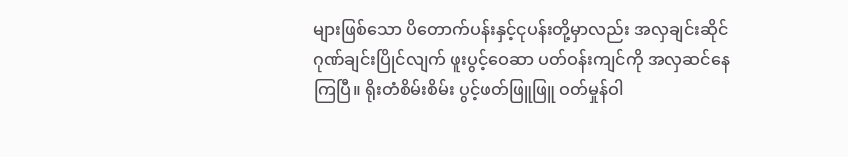များဖြစ်သော ပိတောက်ပန်းနှင့်ငုပန်းတို့မှာလည်း အလှချင်းဆိုင် ဂုဏ်ချင်းပြိုင်လျက် ဖူးပွင့်ဝေဆာ ပတ်ဝန်းကျင်ကို အလှဆင်နေကြပြီ။ ရိုးတံစိမ်းစိမ်း ပွင့်ဖတ်ဖြူဖြူ ဝတ်မှုန်ဝါ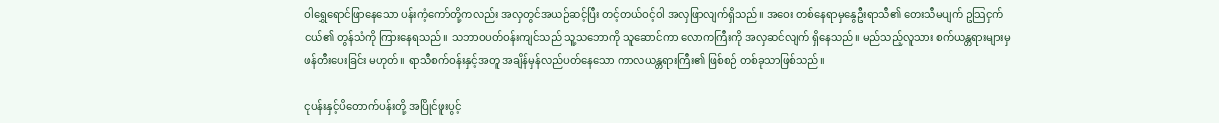ဝါရွှေရောင်ဖြာနေသော ပန်းကံ့ကော်တို့ကလည်း အလှတွင်အယဉ်ဆင့်ပြီး တင့်တယ်ဝင့်ဝါ အလှဖြာလျက်ရှိသည်။ အဝေး တစ်နေရာမှနွေဦးရာသီ၏ တေးသီမပျက် ဥသြငှက်ငယ်၏ တွန်သံကို ကြားနေရသည်။ သဘာဝပတ်ဝန်းကျင်သည် သူ့သဘောကို သူဆောင်ကာ လောကကြီးကို အလှဆင်လျက် ရှိနေသည်။ မည်သည့်လူသား စက်ယန္တရားများမှ ဖန်တီးပေးခြင်း မဟုတ်။ ရာသီစက်ဝန်းနှင့်အတူ အချိန်မှန်လည်ပတ်နေသော ကာလယန္တရားကြီး၏ ဖြစ်စဉ် တစ်ခုသာဖြစ်သည်။

ငုပန်းနှင့်ပိတောက်ပန်းတို့ အပြိုင်ဖူးပွင့်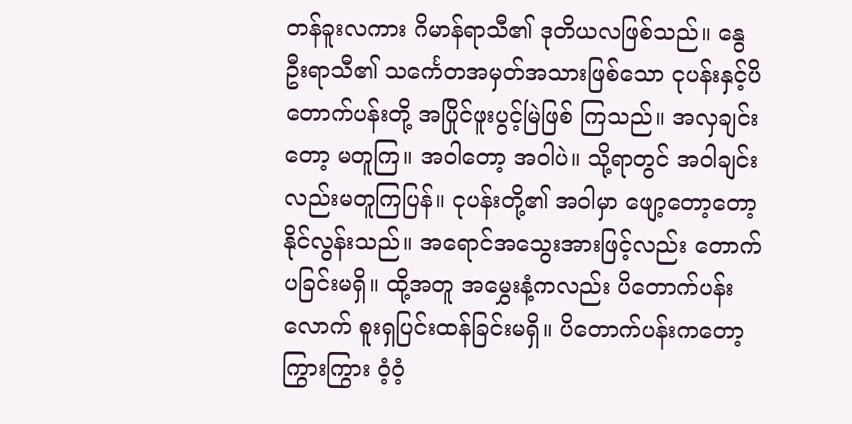တန်ခူးလကား ဂိမာန်ရာသီ၏ ဒုတိယလဖြစ်သည်။ နွေဦးရာသီ၏ သင်္ကေတအမှတ်အသားဖြစ်သော ငုပန်းနှင့်ပိတောက်ပန်းတို့ အပြိုင်ဖူးပွင့်မြဲဖြစ် ကြသည်။ အလှချင်းတော့ မတူကြ။ အဝါတော့ အဝါပဲ။ သို့ရာတွင် အဝါချင်းလည်းမတူကြပြန်။ ငုပန်းတို့၏ အဝါမှာ ဖျော့တော့တော့နိုင်လွန်းသည်။ အရောင်အသွေးအားဖြင့်လည်း တောက်ပခြင်းမရှိ။ ထို့အတူ အမွှေးနံ့ကလည်း ပိတောက်ပန်းလောက် စူးရှပြင်းထန်ခြင်းမရှိ။ ပိတောက်ပန်းကတော့ ကြွားကြွား ဝံ့ဝံ့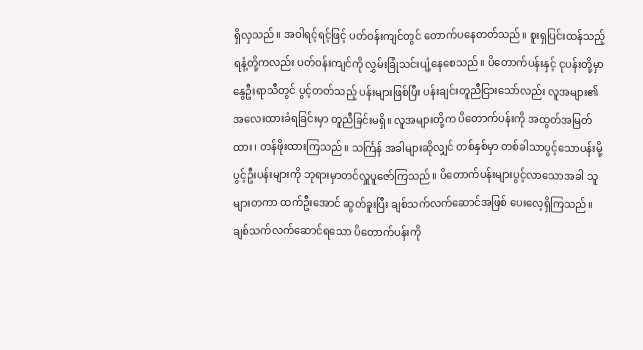ရှိလှသည်။ အဝါရင့်ရင့်ဖြင့် ပတ်ဝန်းကျင်တွင် တောက်ပနေတတ်သည်။ စူးရှပြင်းထန်သည့် ရနံ့တို့ကလည်း ပတ်ဝန်းကျင်ကို လွှမ်းခြုံသင်းပျံ့နေစေသည်။ ပိတောက်ပန်းနှင့် ငုပန်းတို့မှာ နွေဦးရာသီတွင် ပွင့်တတ်သည့် ပန်းများဖြစ်ပြီး ပန်းချင်းတူညီငြားသော်လည်း လူအများ၏ အလေးထားခံရခြင်းမှာ တူညီခြင်းမရှိ။ လူအများတို့က ပိတောက်ပန်းကို အထွတ်အမြတ်ထား၊ တန်ဖိုးထားကြသည်။ သင်္ကြန် အခါများဆိုလျှင် တစ်နှစ်မှာ တစ်ခါသာပွင့်သောပန်းမို့ ပွင့်ဦးပန်းများကို ဘုရားမှာတင်လှူပူဇော်ကြသည်။ ပိတောက်ပန်းများပွင့်လာသောအခါ သူများတကာ ထက်ဦးအောင် ဆွတ်ခူးပြီး ချစ်သက်လက်ဆောင်အဖြစ် ပေးလေ့ရှိကြသည်။ ချစ်သက်လက်ဆောင်ရသော ပိတောက်ပန်းကို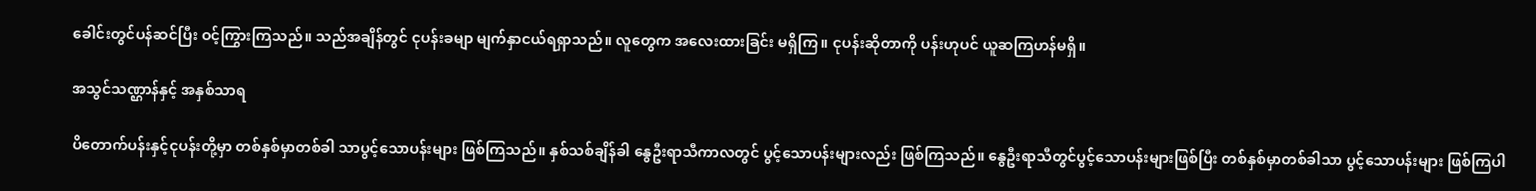ခေါင်းတွင်ပန်ဆင်ပြီး ဝင့်ကြွားကြသည်။ သည်အချိန်တွင် ငုပန်းခမျာ မျက်နှာငယ်ရရှာသည်။ လူတွေက အလေးထားခြင်း မရှိကြ။ ငုပန်းဆိုတာကို ပန်းဟုပင် ယူဆကြဟန်မရှိ။

အသွင်သဏ္ဌာန်နှင့် အနှစ်သာရ

ပိတောက်ပန်းနှင့်ငုပန်းတို့မှာ တစ်နှစ်မှာတစ်ခါ သာပွင့်သောပန်းများ ဖြစ်ကြသည်။ နှစ်သစ်ချိန်ခါ နွေဦးရာသီကာလတွင် ပွင့်သောပန်းများလည်း ဖြစ်ကြသည်။ နွေဦးရာသီတွင်ပွင့်သောပန်းများဖြစ်ပြီး တစ်နှစ်မှာတစ်ခါသာ ပွင့်သောပန်းများ ဖြစ်ကြပါ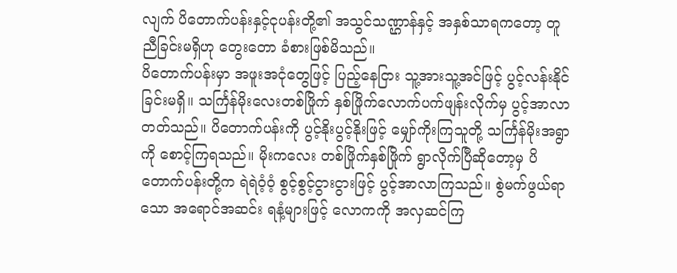လျက် ပိတောက်ပန်းနှင့်ငုပန်းတို့၏ အသွင်သဏ္ဌာန်နှင့် အနှစ်သာရကတော့ တူညီခြင်းမရှိဟု တွေးတော ခံစားဖြစ်မိသည်။
ပိတောက်ပန်းမှာ အဖူးအငုံတွေဖြင့် ပြည့်နေငြား သူ့အားသူ့အင်ဖြင့် ပွင့်လန်းနိုင်ခြင်းမရှိ။ သင်္ကြန်မိုးလေးတစ်ဖြိုက် နှစ်ဖြိုက်လောက်ပက်ဖျန်းလိုက်မှ ပွင့်အာလာတတ်သည်။ ပိတောက်ပန်းကို ပွင့်နိုးပွင့်နိုးဖြင့် မျှော်ကိုးကြသူတို့ သင်္ကြန်မိုးအရွာကို စောင့်ကြရသည်။ မိုးကလေး တစ်ဖြိုက်နှစ်ဖြိုက် ရွာလိုက်ပြီဆိုတော့မှ ပိတောက်ပန်းတို့က ရဲရဲဝံ့ဝံ့ စွင့်စွင့်ငွားငွားဖြင့် ပွင့်အာလာကြသည်။ စွဲမက်ဖွယ်ရာသော အရောင်အဆင်း ရနံ့များဖြင့် လောကကို အလှဆင်ကြ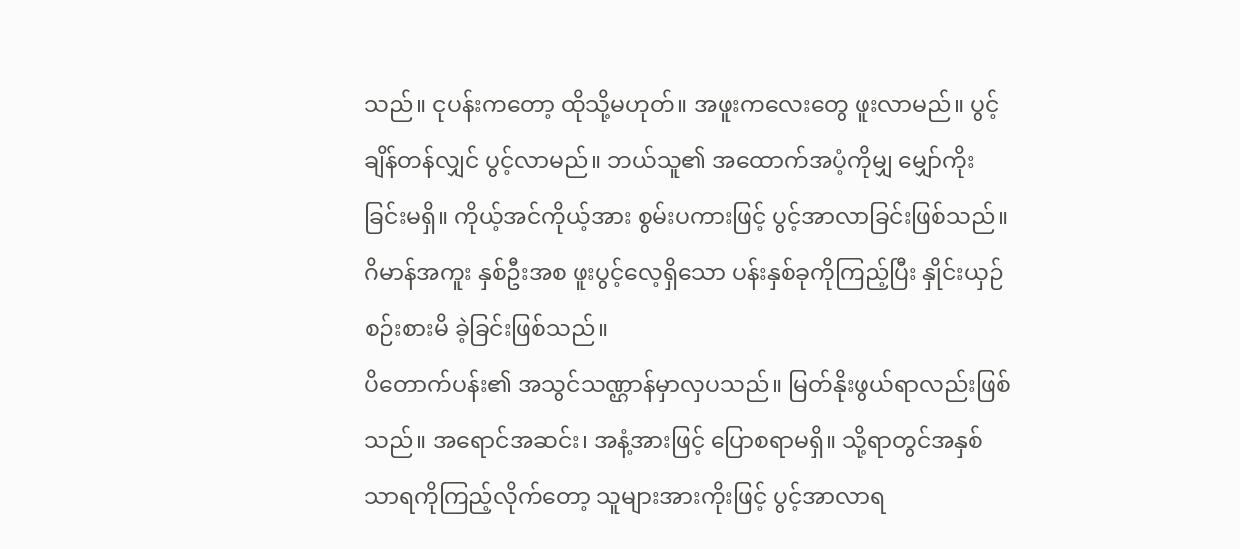သည်။ ငုပန်းကတော့ ထိုသို့မဟုတ်။ အဖူးကလေးတွေ ဖူးလာမည်။ ပွင့်ချိန်တန်လျှင် ပွင့်လာမည်။ ဘယ်သူ၏ အထောက်အပံ့ကိုမျှ မျှော်ကိုး ခြင်းမရှိ။ ကိုယ့်အင်ကိုယ့်အား စွမ်းပကားဖြင့် ပွင့်အာလာခြင်းဖြစ်သည်။ ဂိမာန်အကူး နှစ်ဦးအစ ဖူးပွင့်လေ့ရှိသော ပန်းနှစ်ခုကိုကြည့်ပြီး နှိုင်းယှဉ်စဉ်းစားမိ ခဲ့ခြင်းဖြစ်သည်။
ပိတောက်ပန်း၏ အသွင်သဏ္ဌာန်မှာလှပသည်။ မြတ်နိုးဖွယ်ရာလည်းဖြစ်သည်။ အရောင်အဆင်း၊ အနံ့အားဖြင့် ပြောစရာမရှိ။ သို့ရာတွင်အနှစ်သာရကိုကြည့်လိုက်တော့ သူများအားကိုးဖြင့် ပွင့်အာလာရ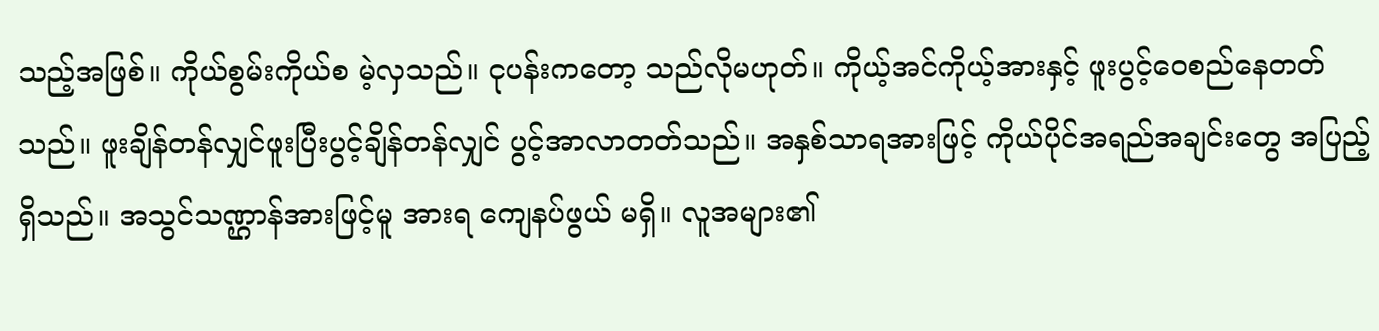သည့်အဖြစ်။ ကိုယ်စွမ်းကိုယ်စ မဲ့လှသည်။ ငုပန်းကတော့ သည်လိုမဟုတ်။ ကိုယ့်အင်ကိုယ့်အားနှင့် ဖူးပွင့်ဝေစည်နေတတ်သည်။ ဖူးချိန်တန်လျှင်ဖူးပြီးပွင့်ချိန်တန်လျှင် ပွင့်အာလာတတ်သည်။ အနှစ်သာရအားဖြင့် ကိုယ်ပိုင်အရည်အချင်းတွေ အပြည့်ရှိသည်။ အသွင်သဏ္ဌာန်အားဖြင့်မူ အားရ ကျေနပ်ဖွယ် မရှိ။ လူအများ၏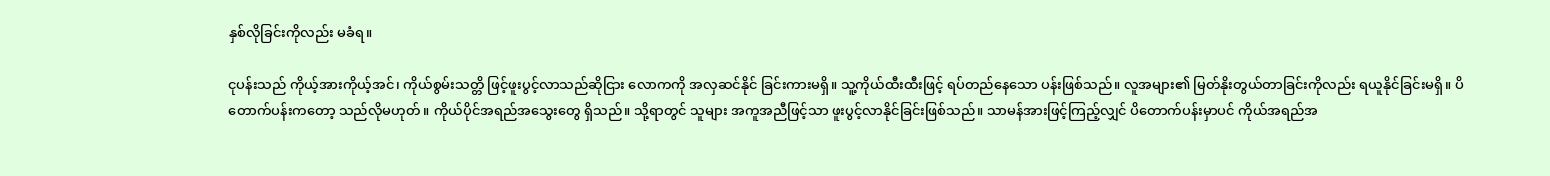နှစ်လိုခြင်းကိုလည်း မခံရ။

ငုပန်းသည် ကိုယ့်အားကိုယ့်အင်၊ ကိုယ်စွမ်းသတ္တိ ဖြင့်ဖူးပွင့်လာသည်ဆိုငြား လောကကို အလှဆင်နိုင် ခြင်းကားမရှိ။ သူ့ကိုယ်ထီးထီးဖြင့် ရပ်တည်နေသော ပန်းဖြစ်သည်။ လူအများ၏ မြတ်နိုးတွယ်တာခြင်းကိုလည်း ရယူနိုင်ခြင်းမရှိ။ ပိတောက်ပန်းကတော့ သည်လိုမဟုတ်။ ကိုယ်ပိုင်အရည်အသွေးတွေ ရှိသည်။ သို့ရာတွင် သူများ အကူအညီဖြင့်သာ ဖူးပွင့်လာနိုင်ခြင်းဖြစ်သည်။ သာမန်အားဖြင့်ကြည့်လျှင် ပိတောက်ပန်းမှာပင် ကိုယ်အရည်အ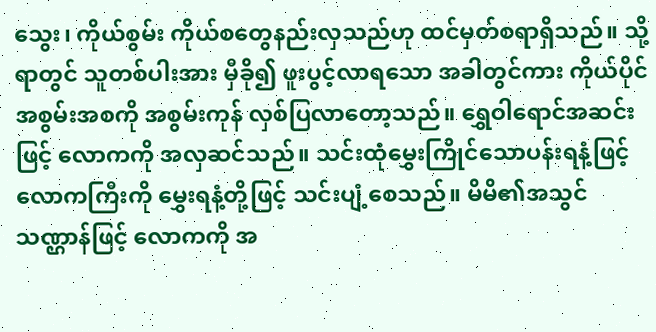သွေး၊ ကိုယ်စွမ်း ကိုယ်စတွေနည်းလှသည်ဟု ထင်မှတ်စရာရှိသည်။ သို့ရာတွင် သူတစ်ပါးအား မှီခို၍ ဖူးပွင့်လာရသော အခါတွင်ကား ကိုယ်ပိုင်အစွမ်းအစကို အစွမ်းကုန် လှစ်ပြလာတော့သည်။ ရွှေဝါရောင်အဆင်းဖြင့် လောကကို အလှဆင်သည်။ သင်းထုံမွှေးကြိုင်သောပန်းရနံ့ဖြင့် လောကကြီးကို မွှေးရနံ့တို့ဖြင့် သင်းပျံ့စေသည်။ မိမိ၏အသွင်သဏ္ဌာန်ဖြင့် လောကကို အ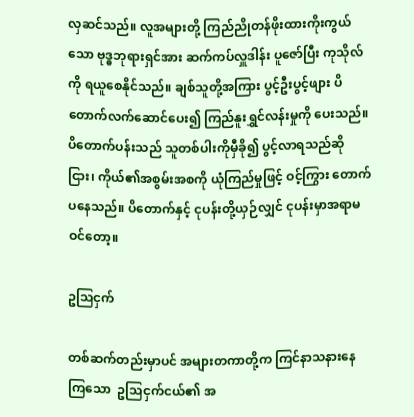လှဆင်သည်။ လူအများတို့ ကြည်ညိုတန်ဖိုးထားကိုးကွယ်သော ဗုဒ္ဓဘုရားရှင်အား ဆက်ကပ်လှူဒါန်း ပူဇော်ပြီး ကုသိုလ်ကို ရယူစေနိုင်သည်။ ချစ်သူတို့အကြား ပွင့်ဦးပွင့်ဖျား ပိတောက်လက်ဆောင်ပေး၍ ကြည်နူးရွှင်လန်းမှုကို ပေးသည်။ ပိတောက်ပန်းသည် သူတစ်ပါးကိုမှီခို၍ ပွင့်လာရသည်ဆိုငြား၊ ကိုယ်၏အစွမ်းအစကို ယုံကြည်မှုဖြင့် ဝင့်ကြွား တောက်ပနေသည်။ ပိတောက်နှင့် ငုပန်းတို့ယှဉ်လျှင် ငုပန်းမှာအရာမဝင်တော့။

ဥသြငှက်

တစ်ဆက်တည်းမှာပင် အများတကာတို့က ကြင်နာသနားနေကြသော  ဥသြငှက်ငယ်၏ အ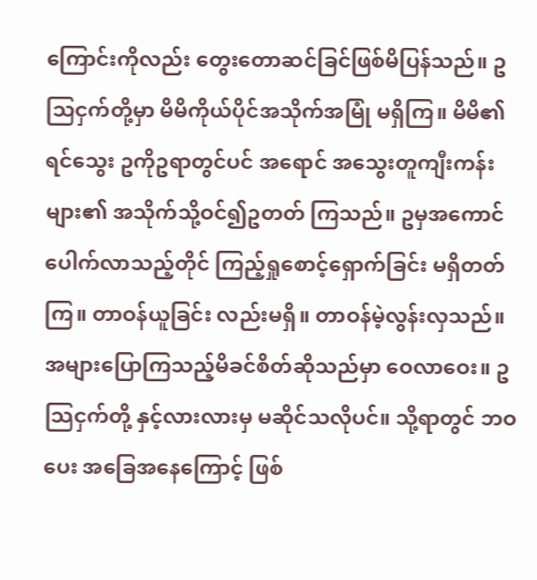ကြောင်းကိုလည်း တွေးတောဆင်ခြင်ဖြစ်မိပြန်သည်။ ဥသြငှက်တို့မှာ မိမိကိုယ်ပိုင်အသိုက်အမြုံ မရှိကြ။ မိမိ၏ရင်သွေး ဥကိုဥရာတွင်ပင် အရောင် အသွေးတူကျီးကန်းများ၏ အသိုက်သို့ဝင်၍ဥတတ် ကြသည်။ ဥမှအကောင်ပေါက်လာသည့်တိုင် ကြည့်ရှုစောင့်ရှောက်ခြင်း မရှိတတ်ကြ။ တာဝန်ယူခြင်း လည်းမရှိ။ တာဝန်မဲ့လွန်းလှသည်။ အများပြောကြသည့်မိခင်စိတ်ဆိုသည်မှာ ဝေလာဝေး။ ဥသြငှက်တို့ နှင့်လားလားမှ မဆိုင်သလိုပင်။ သို့ရာတွင် ဘဝပေး အခြေအနေကြောင့် ဖြစ်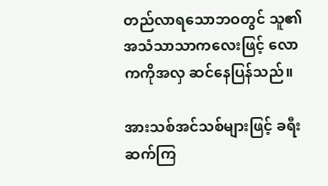တည်လာရသောဘဝတွင် သူ၏အသံသာသာကလေးဖြင့် လောကကိုအလှ ဆင်နေပြန်သည်။

အားသစ်အင်သစ်များဖြင့် ခရီးဆက်ကြ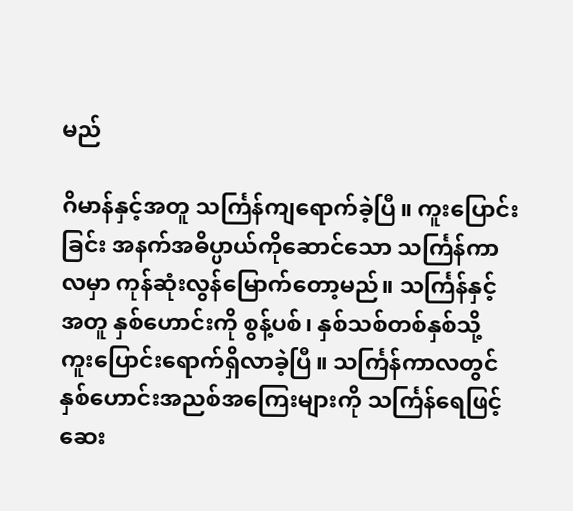မည်

ဂိမာန်နှင့်အတူ သင်္ကြန်ကျရောက်ခဲ့ပြီ။ ကူးပြောင်းခြင်း အနက်အဓိပ္ပာယ်ကိုဆောင်သော သင်္ကြန်ကာလမှာ ကုန်ဆုံးလွန်မြောက်တော့မည်။ သင်္ကြန်နှင့်အတူ နှစ်ဟောင်းကို စွန့်ပစ်၊ နှစ်သစ်တစ်နှစ်သို့ ကူးပြောင်းရောက်ရှိလာခဲ့ပြီ။ သင်္ကြန်ကာလတွင် နှစ်ဟောင်းအညစ်အကြေးများကို သင်္ကြန်ရေဖြင့် ဆေး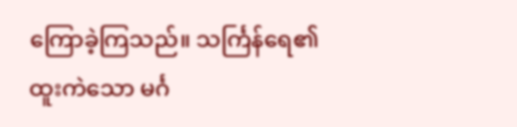ကြောခဲ့ကြသည်။ သင်္ကြန်ရေ၏ ထူးကဲသော မင်္ဂ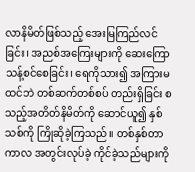လာနိမိတ်ဖြစ်သည့် အေးမြကြည်လင်ခြင်း၊ အညစ်အကြေးများကို ဆေးကြောသန့်စင်စေခြင်း၊ ရေကိုသား၍ အကြားမထင်ဘဲ တစ်ဆက်တစ်စပ် တည်းရှိခြင်း စသည့်အတိတ်နိမိတ်ကို ဆောင်ယူ၍ နှစ်သစ်ကို ကြိုဆိုခဲ့ကြသည်။ တစ်နှစ်တာကာလ အတွင်းလုပ်ခဲ့ ကိုင်ခဲ့သည်များကို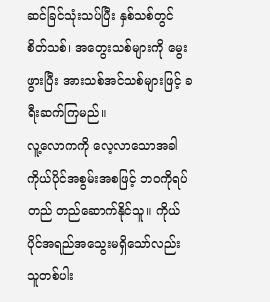ဆင်ခြင်သုံးသပ်ပြီး နှစ်သစ်တွင် စိတ်သစ်၊ အတွေးသစ်များကို မွေးဖွားပြီး အားသစ်အင်သစ်များဖြင့် ခရီးဆက်ကြမည်။
လူ့လောကကို လေ့လာသောအခါ ကိုယ်ပိုင်အစွမ်းအစဖြင့် ဘဝကိုရပ်တည် တည်ဆောက်နိုင်သူ။ ကိုယ်ပိုင်အရည်အသွေးမရှိသော်လည်း သူတစ်ပါး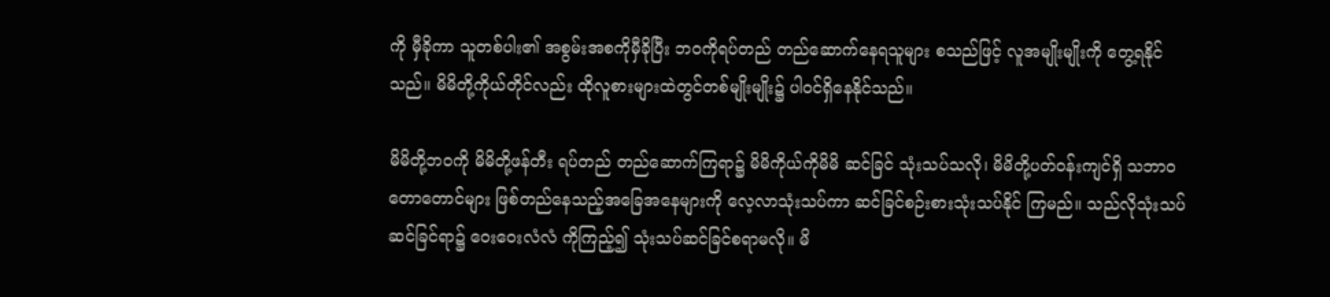ကို မှီခိုကာ သူတစ်ပါး၏ အစွမ်းအစကိုမှီခိုပြီး ဘဝကိုရပ်တည် တည်ဆောက်နေရသူများ စသည်ဖြင့် လူအမျိုးမျိုးကို တွေ့ရနိုင်သည်။ မိမိတို့ကိုယ်တိုင်လည်း ထိုလူစားများထဲတွင်တစ်မျိုးမျိုး၌ ပါဝင်ရှိနေနိုင်သည်။

မိမိတို့ဘဝကို မိမိတို့ဖန်တီး ရပ်တည် တည်ဆောက်ကြရာ၌ မိမိကိုယ်ကိုမိမိ ဆင်ခြင် သုံးသပ်သလို၊ မိမိတို့ပတ်ဝန်းကျင်ရှိ သဘာဝတောတောင်များ ဖြစ်တည်နေသည့်အခြေအနေများကို လေ့လာသုံးသပ်ကာ ဆင်ခြင်စဉ်းစားသုံးသပ်နိုင် ကြမည်။ သည်လိုသုံးသပ်ဆင်ခြင်ရာ၌ ဝေးဝေးလံလံ ကိုကြည့်၍ သုံးသပ်ဆင်ခြင်စရာမလို။ မိ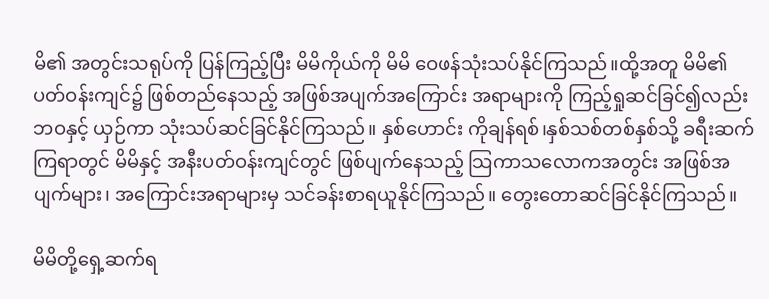မိ၏ အတွင်းသရုပ်ကို ပြန်ကြည့်ပြီး မိမိကိုယ်ကို မိမိ ဝေဖန်သုံးသပ်နိုင်ကြသည်။ထို့အတူ မိမိ၏ ပတ်ဝန်းကျင်၌ ဖြစ်တည်နေသည့် အဖြစ်အပျက်အကြောင်း အရာများကို ကြည့်ရှုဆင်ခြင်၍လည်း ဘဝနှင့် ယှဉ်ကာ သုံးသပ်ဆင်ခြင်နိုင်ကြသည်။ နှစ်ဟောင်း ကိုချန်ရစ်၊နှစ်သစ်တစ်နှစ်သို့ ခရီးဆက်ကြရာတွင် မိမိနှင့် အနီးပတ်ဝန်းကျင်တွင် ဖြစ်ပျက်နေသည့် သြကာသလောကအတွင်း အဖြစ်အပျက်များ၊ အကြောင်းအရာများမှ သင်ခန်းစာရယူနိုင်ကြသည်။ တွေးတောဆင်ခြင်နိုင်ကြသည်။

မိမိတို့ရှေ့ဆက်ရ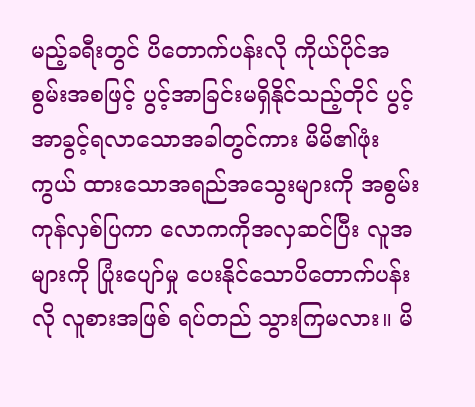မည့်ခရီးတွင် ပိတောက်ပန်းလို ကိုယ်ပိုင်အစွမ်းအစဖြင့် ပွင့်အာခြင်းမရှိနိုင်သည့်တိုင် ပွင့်အာခွင့်ရလာသောအခါတွင်ကား မိမိ၏ဖုံးကွယ် ထားသောအရည်အသွေးများကို အစွမ်းကုန်လှစ်ပြကာ လောကကိုအလှဆင်ပြီး လူအများကို ပြုံးပျော်မှု ပေးနိုင်သောပိတောက်ပန်းလို လူစားအဖြစ် ရပ်တည် သွားကြမလား။ မိ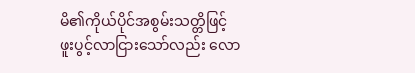မိ၏ကိုယ်ပိုင်အစွမ်းသတ္တိဖြင့် ဖူးပွင့်လာငြားသော်လည်း လော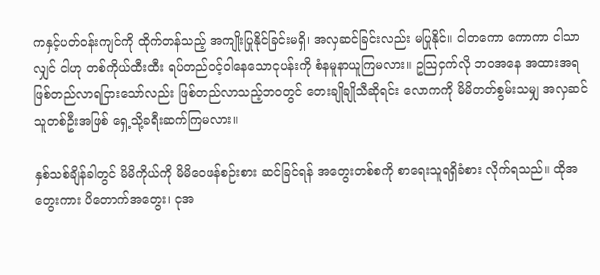ကနှင့်ပတ်ဝန်းကျင်ကို ထိုက်တန်သည့် အကျိုးပြုနိုင်ခြင်းမရှိ၊ အလှဆင်ခြင်းလည်း မပြုနိုင်။ ငါတကော ကောကာ ငါသာလျှင် ငါဟု တစ်ကိုယ်ထီးထီး ရပ်တည်ဝင့်ဝါနေသောငုပန်းကို စံနမူနာယူကြမလား။ ဥသြငှက်လို ဘဝအနေ အထားအရ ဖြစ်တည်လာရငြားသော်လည်း ဖြစ်တည်လာသည့်ဘဝတွင် တေးချိုချိုသီဆိုရင်း လောကကို မိမိတတ်စွမ်းသမျှ အလှဆင်သူတစ်ဦးအဖြစ် ရှေ့သို့ခရီးဆက်ကြမလား။

နှစ်သစ်ချိန်ခါတွင် မိမိကိုယ်ကို မိမိဝေဖန်စဉ်းစား ဆင်ခြင်ရန် အတွေးတစ်စကို စာရေးသူရရှိခံစား လိုက်ရသည်။ ထိုအတွေးကား ပိတောက်အတွေး၊ ငုအ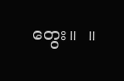တွေး။  ။